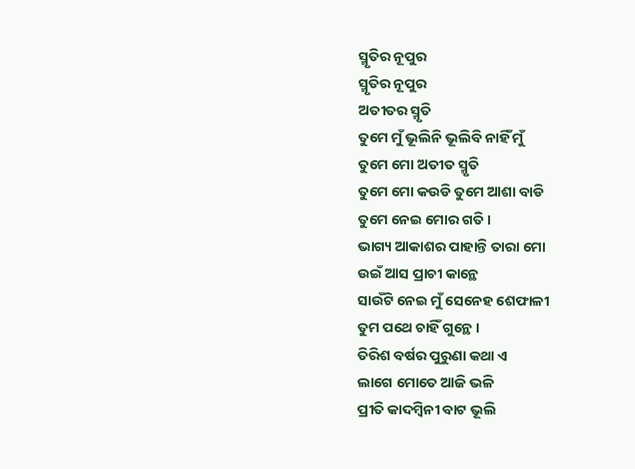ସ୍ମୃତିର ନୂପୁର
ସ୍ମୃତିର ନୂପୁର
ଅତୀତର ସ୍ମୃତି
ତୁମେ ମୁଁ ଭୂଲିନି ଭୂଲିବି ନାହିଁ ମୁଁ
ତୁମେ ମୋ ଅତୀତ ସ୍ମୃତି
ତୁମେ ମୋ କଉଡି ତୁମେ ଆଶା ବାଡି
ତୁମେ ନେଇ ମୋର ଗତି ।
ଭାଗ୍ୟ ଆକାଶର ପାହାନ୍ତି ତାରା ମୋ
ଉଇଁ ଆସ ପ୍ରାଚୀ କାନ୍ଥେ
ସାଉଁଟି ନେଇ ମୁଁ ସେନେହ ଶେଫାଳୀ
ତୁମ ପଥେ ଚାହିଁ ଗୁନ୍ଥେ ।
ତିରିଶ ବର୍ଷର ପୁରୁଣା କଥା ଏ
ଲାଗେ ମୋତେ ଆଜି ଭଳି
ପ୍ରୀତି କାଦମ୍ବିନୀ ବାଟ ଭୂଲି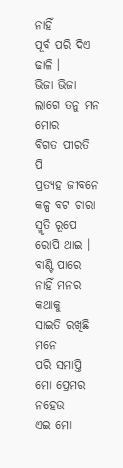ନାହିଁ
ପୂର୍ବ ପରି ଦିଏ ଢାଳି ।
ଭିଜା ଭିଜା ଲାଗେ ତନୁ ମନ ମୋର
ବିଗତ ପୀରତି ପି
ପ୍ରତ୍ୟହ ଜୀବନେ କଳ୍ପ ବଟ ଚାରା
ସ୍ମୃତି ରୂପେ ରୋପି ଥାଇ ।
ବାଣ୍ଟି ପାରେ ନାହିଁ ମନର କଥାକୁ
ସାଇତି ରଖିଛି ମନେ
ପରି ସମାପ୍ତି ମୋ ପ୍ରେମର ନହେଉ
ଏଇ ମୋ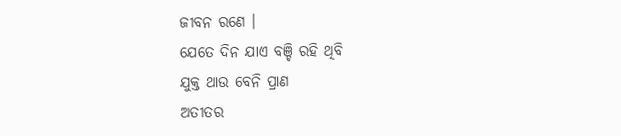ଜୀବନ ରଣେ ।
ଯେତେ ଦିନ ଯାଏ ବଞ୍ଚି ରହି ଥିବି
ଯୁକ୍ତ ଥାଉ ବେନି ପ୍ରାଣ
ଅତୀତର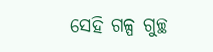ସେହି ଗଳ୍ପ ଗୁଚ୍ଛ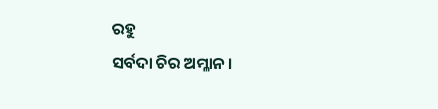ରହୁ
ସର୍ବଦା ଚିର ଅମ୍ଳାନ ।